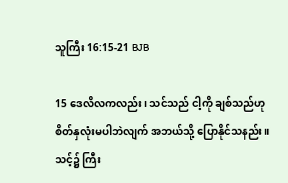သူကြီး 16:15-21 BJB

15 ဒေလိလကလည်း၊ သင်သည် ငါ့ကို ချစ်သည်ဟု စိတ်နှလုံးမပါဘဲလျက် အဘယ်သို့ ပြောနိုင်သနည်း။ သင့်၌ ကြီး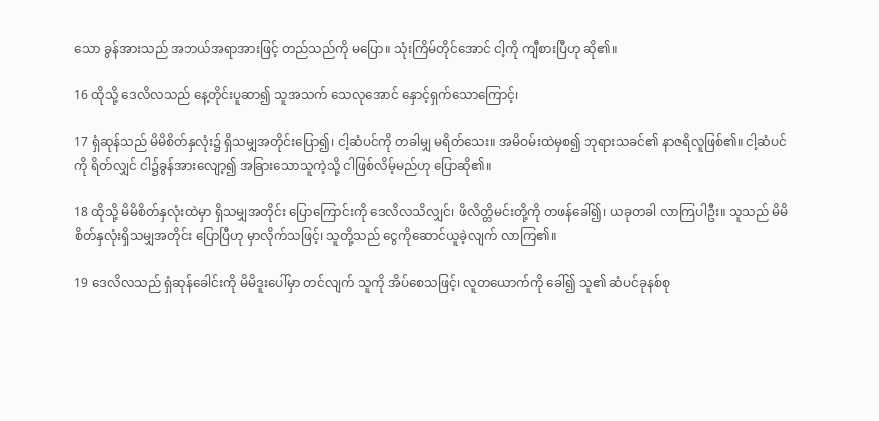သော ခွန်အားသည် အဘယ်အရာအားဖြင့် တည်သည်ကို မပြော။ သုံးကြိမ်တိုင်အောင် ငါ့ကို ကျီစားပြီဟု ဆို၏။

16 ထိုသို့ ဒေလိလသည် နေ့တိုင်းပူဆာ၍ သူအသက် သေလုအောင် နှောင့်ရှက်သောကြောင့်၊

17 ရှံဆုန်သည် မိမိစိတ်နှလုံး၌ ရှိသမျှအတိုင်းပြော၍၊ ငါ့ဆံပင်ကို တခါမျှ မရိတ်သေး။ အမိဝမ်းထဲမှစ၍ ဘုရားသခင်၏ နာဇရိလူဖြစ်၏။ ငါ့ဆံပင်ကို ရိတ်လျှင် ငါ၌ခွန်အားလျော့၍ အခြားသောသူကဲ့သို့ ငါဖြစ်လိမ့်မည်ဟု ပြောဆို၏။

18 ထိုသို့ မိမိစိတ်နှလုံးထဲမှာ ရှိသမျှအတိုင်း ပြောကြောင်းကို ဒေလိလသိလျှင်၊ ဖိလိတ္တိမင်းတို့ကို တဖန်ခေါ်၍၊ ယခုတခါ လာကြပါဦး။ သူသည် မိမိစိတ်နှလုံးရှိသမျှအတိုင်း ပြောပြီဟု မှာလိုက်သဖြင့်၊ သူတို့သည် ငွေကိုဆောင်ယူခဲ့လျက် လာကြ၏။

19 ဒေလိလသည် ရှံဆုန်ခေါင်းကို မိမိဒူးပေါ်မှာ တင်လျက် သူကို အိပ်စေသဖြင့်၊ လူတယောက်ကို ခေါ်၍ သူ၏ ဆံပင်ခုနစ်စု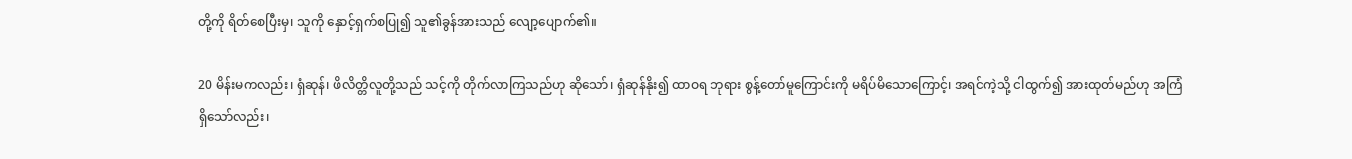တို့ကို ရိတ်စေပြီးမှ၊ သူကို နှောင့်ရှက်စပြု၍ သူ၏ခွန်အားသည် လျော့ပျောက်၏။

20 မိန်းမကလည်း၊ ရှံဆုန်၊ ဖိလိတ္တိလူတို့သည် သင့်ကို တိုက်လာကြသည်ဟု ဆိုသော်၊ ရှံဆုန်နိုး၍ ထာဝရ ဘုရား စွန့်တော်မူကြောင်းကို မရိပ်မိသောကြောင့်၊ အရင်ကဲ့သို့ ငါထွက်၍ အားထုတ်မည်ဟု အကြံရှိသော်လည်း၊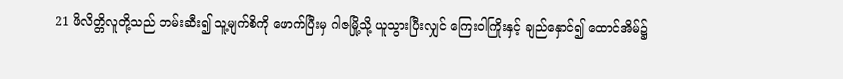21 ဖိလိတ္တိလူတို့သည် ဘမ်းဆီး၍ သူ့မျက်စိကို ဖောက်ပြီးမှ ဂါဇမြို့သို့ ယူသွားပြီးလျှင် ကြေးဝါကြိုးနှင့် ချည်နှောင်၍ ထောင်အိမ်၌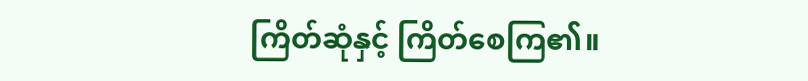ကြိတ်ဆုံနှင့် ကြိတ်စေကြ၏။